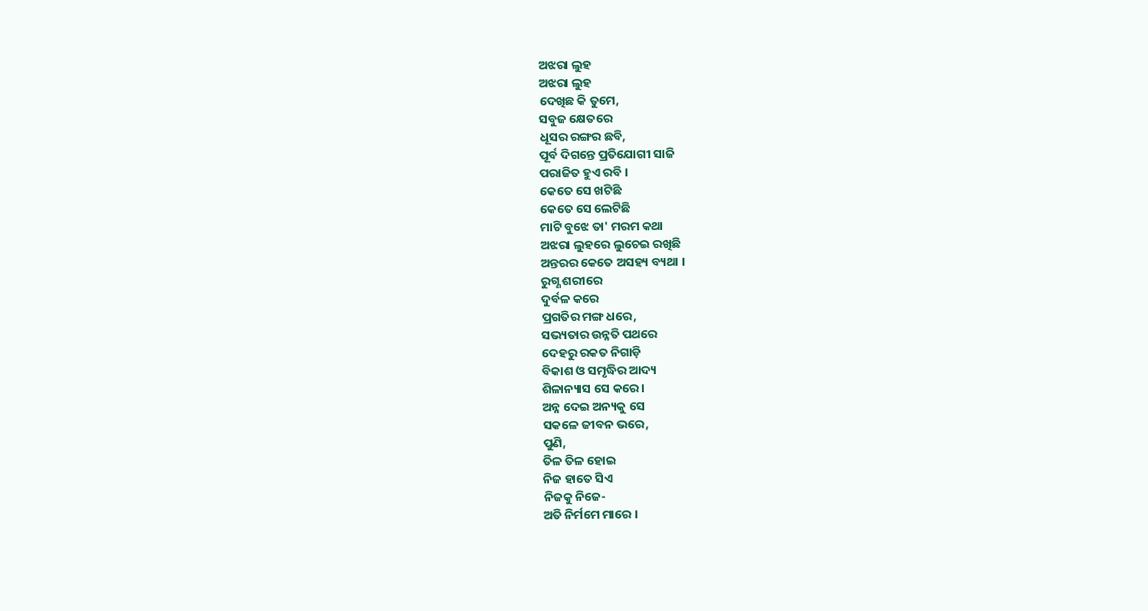ଅଝରା ଲୁହ
ଅଝରା ଲୁହ
ଦେଖିଛ କି ତୁମେ,
ସବୁଜ କ୍ଷେତରେ
ଧୂସର ରଙ୍ଗର ଛବି,
ପୂର୍ବ ଦିଗନ୍ତେ ପ୍ରତିଯୋଗୀ ସାଜି
ପରାଜିତ ହୁଏ ରବି ।
କେତେ ସେ ଖଟିଛି
କେତେ ସେ ଲେଟିଛି
ମାଟି ବୁଝେ ତା' ମରମ କଥା
ଅଝରା ଲୁହରେ ଲୁଚେଇ ରଖିଛି
ଅନ୍ତରର କେତେ ଅସହ୍ୟ ବ୍ୟଥା ।
ରୁଗ୍ଣ ଶରୀରେ
ଦୁର୍ବଳ କରେ
ପ୍ରଗତିର ମଙ୍ଗ ଧରେ,
ସଭ୍ୟତାର ଉନ୍ନତି ପଥରେ
ଦେହରୁ ରକତ ନିଗାଡ଼ି
ବିକାଶ ଓ ସମୃଦ୍ଧିର ଆଦ୍ୟ
ଶିଳାନ୍ୟାସ ସେ କରେ ।
ଅନ୍ନ ଦେଇ ଅନ୍ୟକୁ ସେ
ସକଳେ ଜୀବନ ଭରେ,
ପୁଣି,
ତିଳ ତିଳ ହୋଇ
ନିଜ ହାତେ ସିଏ
ନିଜକୁ ନିଜେ-
ଅତି ନିର୍ମମେ ମାରେ ।